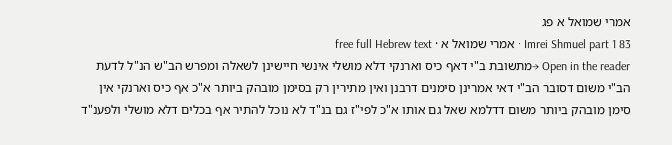אמרי שמואל א פג
Imrei Shmuel part 1 83 · אמרי שמואל א · free full Hebrew text
Open in the reader →מתשובת ב"י דאף כיס וארנקי דלא מושלי אינשי חיישינן לשאלה ומפרש הב"ש הנ"ל לדעת הב"י משום דסובר הב"י דאי אמרינן סימנים דרבנן ואין מתירין רק בסימן מובהק ביותר א"כ אף כיס וארנקי אין סימן מובהק ביותר משום דדלמא שאל גם אותו א"כ לפי"ז גם בנ"ד לא נוכל להתיר אף בכלים דלא מושלי ולפענ"ד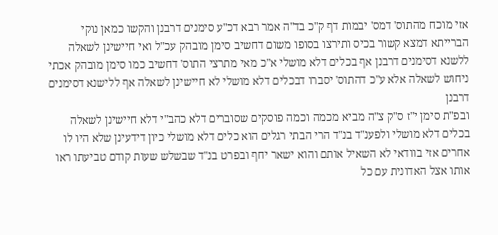אזי מוכח מהתוס' דמס' יבמות דף ק"כ בד"ה אמר רבא דכ"ע סימנים דרבנן והקשו כמאן נוקי הברייתא דמצא קשור בכיס ותירצו בסופו משום דחשיב סימן מובהק עכ"ל ואי חיישינן לשאלה ללשנא דסימנים דרבנן אף בכלים דלא מושלי א"כ מאי מתרצי התוס' דחשיב כמו סימן מובהק אכתי ניחוש לשאלה אלא ע"כ דהתוס' יסברו דבכלים דלא מושלי לא חיישינן לשאלה אף ללישנא דסימנים דרבנן
ובפ"ת סימן י"ז ס"ק צ"ה מביא מכמה וכמה פוסקים שסוברים דלא כהב"י דלא חיישינן לשאלה בכלים דלא מושלי ולפענ"ד בנ"ד הרי הבתי רגלים הוא כלים דלא מושלי כיון דידעינן שלא היו לו אחרים אזי בוודאי לא השאיל אותם והוא ישאר יחף ובפרט בנ"ד שבשלש שעות קודם טביעתו ראו אותו אצל האדונית עם כל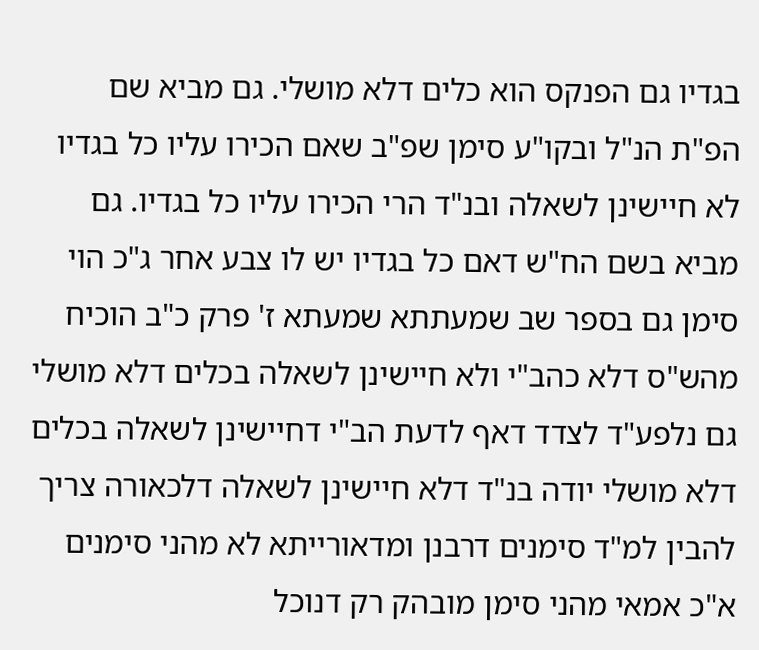בגדיו גם הפנקס הוא כלים דלא מושלי. גם מביא שם הפ"ת הנ"ל ובקו"ע סימן שפ"ב שאם הכירו עליו כל בגדיו לא חיישינן לשאלה ובנ"ד הרי הכירו עליו כל בגדיו. גם מביא בשם הח"ש דאם כל בגדיו יש לו צבע אחר ג"כ הוי סימן גם בספר שב שמעתתא שמעתא ז' פרק כ"ב הוכיח מהש"ס דלא כהב"י ולא חיישינן לשאלה בכלים דלא מושלי
גם נלפע"ד לצדד דאף לדעת הב"י דחיישינן לשאלה בכלים דלא מושלי יודה בנ"ד דלא חיישינן לשאלה דלכאורה צריך להבין למ"ד סימנים דרבנן ומדאורייתא לא מהני סימנים א"כ אמאי מהני סימן מובהק רק דנוכל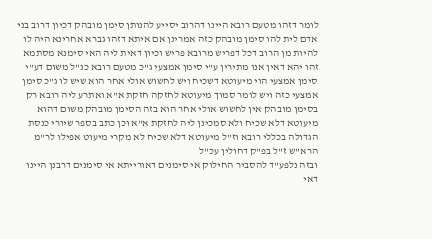לומר דזהו מטעם רובא היינו דהרוב יסייע להנותן סימן מובהק דכיון דרוב בני אדם לית להו סימן מובהק כזה אמרינן אם איתא דזהו גברא אחרינא היה לו להיות מן הרוב דכל דפריש מרובא פריש וכיון דאית ליה האי סימנא מסתמא זהו יהא דאין אנו מתירין ע"י סימן אמצעי ג"כ מטעם רובא כנ"ל משום דע"י סימן אמצעי הוי מיעוטא דשכיח ויש לחשוש אולי אחר הוא שיש לו ג"כ סימן אמצעי כזה ויש לומר סמוך מיעוטא לחזקה חזקת א"א ואתרע ליה רובא רק בסימן מובהק אין לחשוש אולי אחר הוא בזה הסימן מובהק משום דהוא מיעוטא דלא שכיח ולא סמכינן ליה לחזקת א"א וכן כתב בספר שיורי כנסת הגדולה בכללי רובא וז"ל מיעוטא דלא שכיח לא מקרי מיעוט אפילו לר"מ הרא"ש ז"ל בפ"ק דחולין עכ"ל
ובזה נלפע"ד להסביר החילוק אי סימנים דאורייתא אי סימנים דרבנן היינו דאי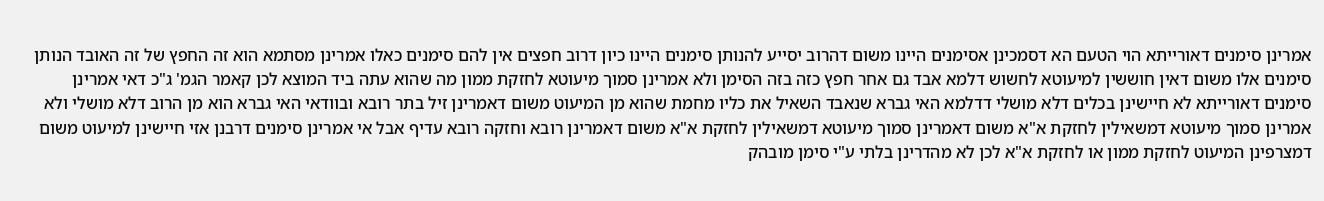אמרינן סימנים דאורייתא הוי הטעם הא דסמכינן אסימנים היינו משום דהרוב יסייע להנותן סימנים היינו כיון דרוב חפצים אין להם סימנים כאלו אמרינן מסתמא הוא זה החפץ של זה האובד הנותן סימנים אלו משום דאין חוששין למיעוטא לחשוש דלמא אבד גם אחר חפץ כזה בזה הסימן ולא אמרינן סמוך מיעוטא לחזקת ממון מה שהוא עתה ביד המוצא לכן קאמר הגמ' ג"כ דאי אמרינן סימנים דאורייתא לא חיישינן בכלים דלא מושלי דדלמא האי גברא שנאבד השאיל את כליו מחמת שהוא מן המיעוט משום דאמרינן זיל בתר רובא ובוודאי האי גברא הוא מן הרוב דלא מושלי ולא אמרינן סמוך מיעוטא דמשאילין לחזקת א"א משום דאמרינן סמוך מיעוטא דמשאילין לחזקת א"א משום דאמרינן רובא וחזקה רובא עדיף אבל אי אמרינן סימנים דרבנן אזי חיישינן למיעוט משום דמצרפינן המיעוט לחזקת ממון או לחזקת א"א לכן לא מהדרינן בלתי ע"י סימן מובהק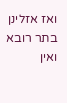ואז אזלינן בתר רובא ואין